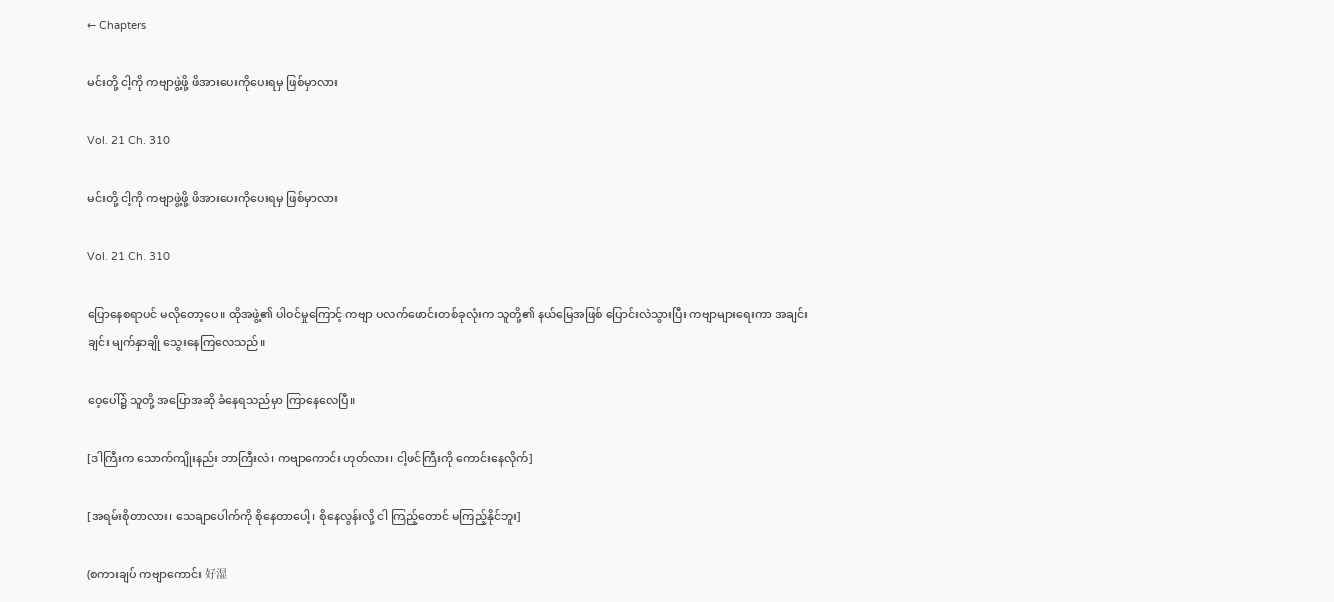← Chapters

မင်းတို့ ငါ့ကို ကဗျာဖွဲ့ဖို့ ဖိအားပေးကိုပေးရမှ ဖြစ်မှာလား

Vol. 21 Ch. 310

မင်းတို့ ငါ့ကို ကဗျာဖွဲ့ဖို့ ဖိအားပေးကိုပေးရမှ ဖြစ်မှာလား

Vol. 21 Ch. 310

ပြောနေစရာပင် မလိုတော့ပေ။ ထိုအဖွဲ့၏ ပါဝင်မှုကြောင့် ကဗျာ ပလက်ဖောင်းတစ်ခုလုံးက သူတို့၏ နယ်မြေအဖြစ် ပြောင်းလဲသွားပြီး ကဗျာများရေးကာ အချင်းချင်း မျက်နှာချို သွေးနေကြလေသည်။

ဝေ့ပေါ်၌ သူတို့ အပြောအဆို ခံနေရသည်မှာ ကြာနေလေပြီ။

[ဒါကြီးက သောက်ကျိုးနည်း ဘာကြီးလဲ၊ ကဗျာကောင်း ဟုတ်လား၊ ငါ့ဖင်ကြီးကို ကောင်းနေလိုက်]

[အရမ်းစိုတာလား၊ သေချာပေါက်ကို စိုနေတာပေါ့၊ စိုနေလွန်းလို့ ငါ ကြည့်တောင် မကြည့်နိုင်ဘူး]

(စကားချပ် ကဗျာကောင်း 好湿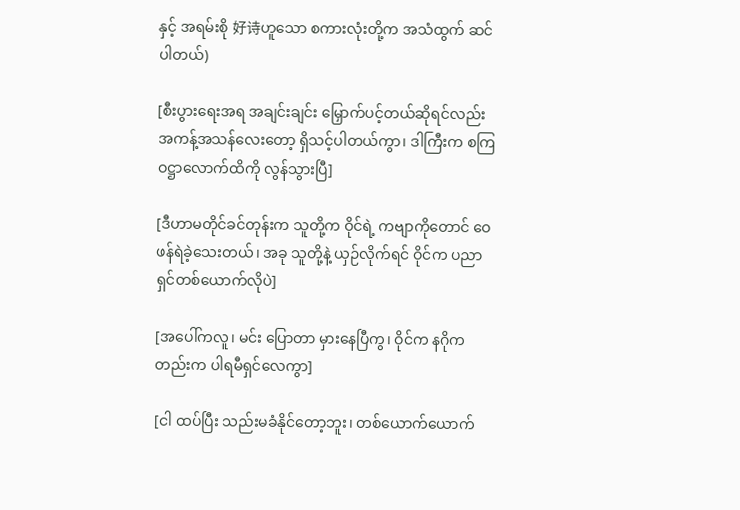နှင့် အရမ်းစို 好诗ဟူသော စကားလုံးတို့က အသံထွက် ဆင်ပါတယ်)

[စီးပွားရေးအရ အချင်းချင်း မြှောက်ပင့်တယ်ဆိုရင်လည်း အကန့်အသန်လေးတော့ ရှိသင့်ပါတယ်ကွာ၊ ဒါကြီးက စကြဝဋ္ဌာလောက်ထိကို လွန်သွားပြီ]

[ဒီဟာမတိုင်ခင်တုန်းက သူတို့က ဝိုင်ရဲ့ ကဗျာကိုတောင် ဝေဖန်ရဲခဲ့သေးတယ်၊ အခု သူတို့နဲ့ ယှဉ်လိုက်ရင် ဝိုင်က ပညာရှင်တစ်ယောက်လိုပဲ]

[အပေါ်ကလူ၊ မင်း ပြောတာ မှားနေပြီကွ၊ ဝိုင်က နဂိုကတည်းက ပါရမီရှင်လေကွာ]

[ငါ ထပ်ပြီး သည်းမခံနိုင်တော့ဘူး၊ တစ်ယောက်ယောက်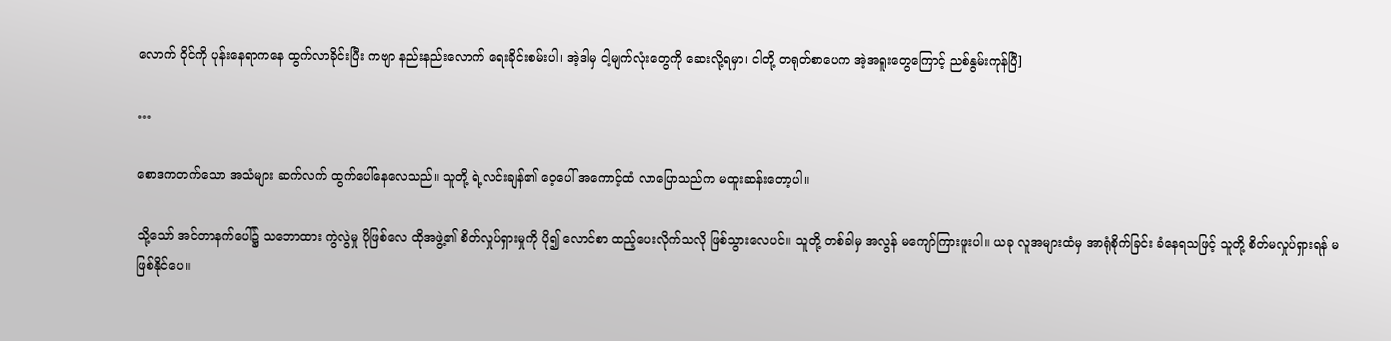လောက် ဝိုင်ကို ပုန်းနေရာကနေ ထွက်လာခိုင်းပြီး ကဗျာ နည်းနည်းလောက် ရေးခိုင်းစမ်းပါ၊ အဲ့ဒါမှ ငါ့မျက်လုံးတွေကို ဆေးလို့ရမှာ၊ ငါတို့ တရုတ်စာပေက အဲ့အရူးတွေကြောင့် ညစ်နွမ်းကုန်ပြီ]

…

စောဒကတက်သော အသံများ ဆက်လက် ထွက်ပေါ်နေလေသည်။ သူတို့ ရဲ့လင်းချန်၏ ဝေ့ပေါ် အကောင့်ထံ လာပြောသည်က မထူးဆန်းတော့ပါ။

သို့သော် အင်တာနက်ပေါ်၌ သဘောထား ကွဲလွဲမှု ပိုဖြစ်လေ ထိုအဖွဲ့၏ စိတ်လှုပ်ရှားမှုကို ပို၍ လောင်စာ ထည့်ပေးလိုက်သလို ဖြစ်သွားလေပင်။ သူတို့ တစ်ခါမှ အလွန် မကျော်ကြားဖူးပါ။ ယခု လူအများထံမှ အာရုံစိုက်ခြင်း ခံနေရသဖြင့် သူတို့ စိတ်မလှုပ်ရှားရန် မဖြစ်နိုင်ပေ။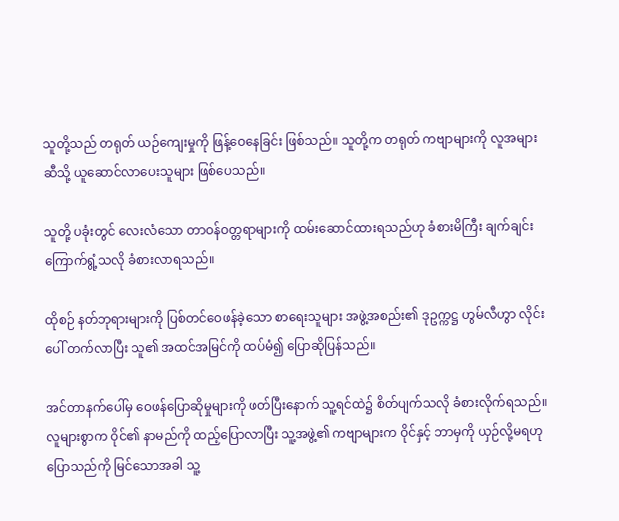သူတို့သည် တရုတ် ယဉ်ကျေးမှုကို ဖြန့်ဝေနေခြင်း ဖြစ်သည်။ သူတို့က တရုတ် ကဗျာများကို လူအများဆီသို့ ယူဆောင်လာပေးသူများ ဖြစ်ပေသည်။

သူတို့ ပခုံးတွင် လေးလံသော တာဝန်ဝတ္တရာများကို ထမ်းဆောင်ထားရသည်ဟု ခံစားမိကြီး ချက်ချင်း ကြောက်ရွံ့သလို ခံစားလာရသည်။

ထိုစဉ် နတ်ဘုရားများကို ပြစ်တင်ဝေဖန်ခဲ့သော စာရေးသူများ အဖွဲ့အစည်း၏ ဒုဥက္ကဋ္ဌ ဟွမ်လီဟွာ လိုင်းပေါ် တက်လာပြီး သူ၏ အထင်အမြင်ကို ထပ်မံ၍ ပြောဆိုပြန်သည်။

အင်တာနက်ပေါ်မှ ဝေဖန်ပြောဆိုမှုများကို ဖတ်ပြီးနောက် သူ့ရင်ထဲ၌ စိတ်ပျက်သလို ခံစားလိုက်ရသည်။ လူများစွာက ဝိုင်၏ နာမည်ကို ထည့်ပြောလာပြီး သူ့အဖွဲ့၏ ကဗျာများက ဝိုင်နှင့် ဘာမှကို ယှဉ်လို့မရဟု ပြောသည်ကို မြင်သောအခါ သူ့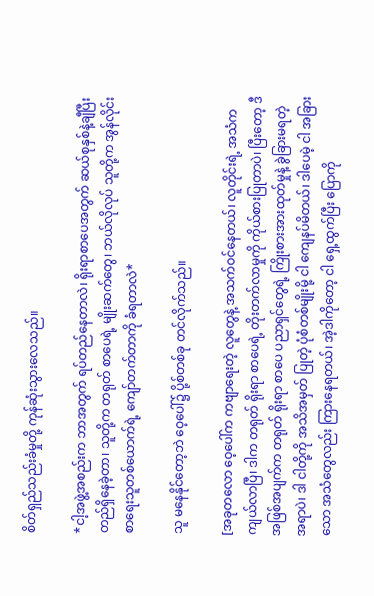စိတ်ရှည်သည်းခံမှုတို့ ကုန်ဆုံးသွားလေသည်။

*ငါ့အဖွဲ့အစည်းက ဘာအတွက် ရပ်တည်နေတာလဲ၊ ရိုးရာစာပေအတွက် ဆယ်စုနှစ်နဲ့ချီပြီး တည်ရှိနေခဲ့တာ၊ သူတို့က တရုတ် စာပေရဲ့ မျိုးဆက်တွေ၊ ဘယ်လိုလုပ် သူတို့က အွန်လိုင်း စာရေးသူတစ်ယောက်ရဲ့ ကျော်တက်တာကို ခံရတာလဲ*

သူ မနေနိုင်တော့ဘဲ ဝေ့ပေါ်၌ ပို့စ်တစ်ခု တင်လိုက်သည်။

[အခုတလော ဝေ့ပေါ်က ကဗျာရေးတဲ့ လူတွေနဲ့ အသက်ဝင်နေတယ်၊ လူတိုင်းရဲ့ အသံက ကျယ်လာပြီ၊ ဒါက တရုတ် ရိုးရာ စာပေရဲ့ တိုးတက်လာမှုကို ကိုယ်စားပြုတာပဲ၊ ပြီးတော့ ဒီအဖြစ်အပျက်က တရုတ် ရိုးရာ စာပေ ပညာရှင်တွေရဲ့ ကြိုးစားအားထုတ်မှုနဲ့ ခွဲခြားမရတဲ့ အရာပဲ၊ ဒါ ငါတို့ကို အသိအမှတ် ပြုတဲ့ ပုံစံတစ်မျိုးမို့ ငါ ကျေနပ်မိတယ်၊ ဒါပေမဲ့ ငါ အခြားသော အသံတွေလည်း ကြားနေရတယ်၊ အဲ့ဒါကိုတော့ ငါ ရှေ့ထွက်ပြီး ပြောကို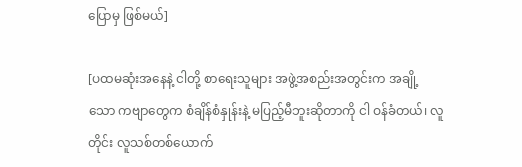ပြောမှ ဖြစ်မယ်]

[ပထမဆုံးအနေနဲ့ ငါတို့ စာရေးသူများ အဖွဲ့အစည်းအတွင်းက အချို့သော ကဗျာတွေက စံချိန်စံနှုန်းနဲ့ မပြည့်မီဘူးဆိုတာကို ငါ ဝန်ခံတယ်၊ လူတိုင်း လူသစ်တစ်ယောက်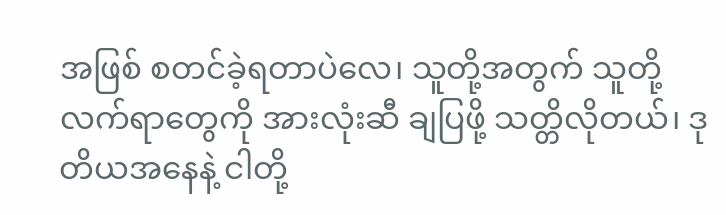အဖြစ် စတင်ခဲ့ရတာပဲလေ၊ သူတို့အတွက် သူတို့ လက်ရာတွေကို အားလုံးဆီ ချပြဖို့ သတ္တိလိုတယ်၊ ဒုတိယအနေနဲ့ ငါတို့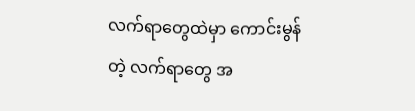လက်ရာတွေထဲမှာ ကောင်းမွန်တဲ့ လက်ရာတွေ အ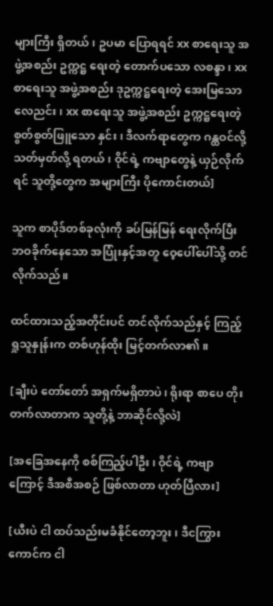များကြီး ရှိတယ်၊ ဥပမာ ပြောရရင် xx စာရေးသူ အဖွဲ့အစည်း ဥက္ကဋ္ဌ ရေးတဲ့ တောက်ပသော လစန္ဒာ၊ xx စာရေးသူ အဖွဲ့အစည်း ဒုဥက္ကဋ္ဌရေးတဲ့ အေးမြသော လေညင်း၊ xx စာရေးသူ အဖွဲ့အစည်း ဥက္ကဋ္ဌရေးတဲ့ စွတ်စွတ်ဖြူသော နှင်း၊ ဒီလက်ရာတွေက ဂန္ထဝင်လို့ သတ်မှတ်လို့ ရတယ်၊ ဝိုင်ရဲ့ ကဗျာတွေနဲ့ ယှဉ်လိုက်ရင် သူတို့တွေက အများကြီး ပိုကောင်းတယ်]

သူက စာပိုဒ်တစ်ခုလုံးကို ခပ်မြန်မြန် ရေးလိုက်ပြီး ဘဝခိုက်နေသော အပြုံးနှင့်အတူ ဝေ့ပေါ်ပေါ်သို့ တင်လိုက်သည်။

ထင်ထားသည့်အတိုင်းပင် တင်လိုက်သည်နှင့် ကြည့်ရှုသူနှုန်းက တစ်ဟုန်ထိုး မြင့်တက်လာ၏။

[ချီးပဲ တော်တော် အရှက်မရှိတာပဲ၊ ရိုးရာ စာပေ တိုးတက်လာတာက သူတို့နဲ့ ဘာဆိုင်လို့လဲ]

[အခြေအနေကို စစ်ကြည့်ပါဦး၊ ဝိုင်ရဲ့ ကဗျာကြောင့် ဒီအစီအစဉ် ဖြစ်လာတာ ဟုတ်ပြီလား]

[ယီးပဲ ငါ ထပ်သည်းမခံနိုင်တော့ဘူး၊ ဒီငကြွားကောင်က ငါ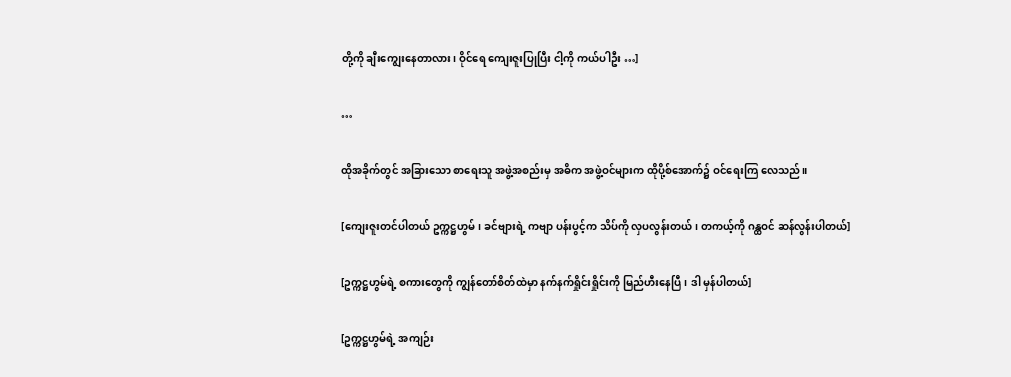တို့ကို ချီးကျွေးနေတာလား၊ ဝိုင်ရေ ကျေးဇူးပြုပြီး ငါ့ကို ကယ်ပါဦး …]

…

ထိုအခိုက်တွင် အခြားသော စာရေးသူ အဖွဲ့အစည်းမှ အဓိက အဖွဲ့ဝင်များက ထိုပို့စ်အောက်၌ ဝင်‌ရေးကြ လေသည်။

[ကျေးဇူးတင်ပါတယ် ဥက္ကဋ္ဌဟွမ်၊ ခင်ဗျားရဲ့ ကဗျာ ပန်းပွင့်က သိပ်ကို လှပလွန်းတယ်၊ တကယ့်ကို ဂန္ထဝင် ဆန်လွန်းပါတယ်]

[ဥက္ကဋ္ဌဟွမ်ရဲ့ စကားတွေကို ကျွန်တော်စိတ်ထဲမှာ နက်နက်ရှိုင်းရှိုင်းကို မြည်ဟီးနေပြီ၊ ဒါ မှန်ပါတယ်]

[ဥက္ကဋ္ဌဟွမ်ရဲ့ အကျဉ်း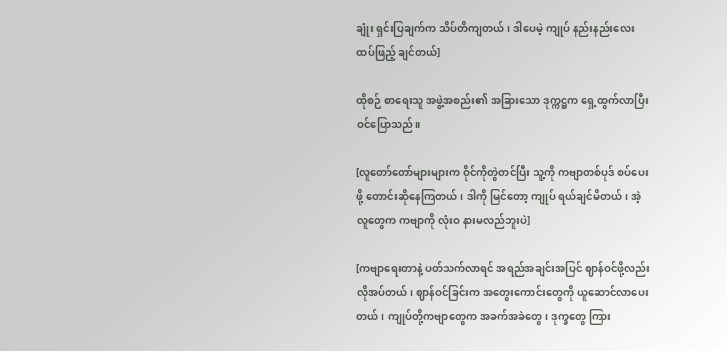ချုံး ရှင်းပြချက်က သိပ်တိကျတယ်၊ ဒါပေမဲ့ ကျုပ် နည်းနည်းလေး ထပ်ဖြည့် ချင်တယ်]

ထိုစဉ် စာရေးသူ အဖွဲ့အစည်း၏ အခြားသော ဒုက္ကဋ္ဌက ရှေ့ထွက်လာပြီး ဝင်ပြောသည်။

[လူတော်တော်များများက ဝိုင်ကိုတွဲတင်ပြီး သူ့ကို ကဗျာတစ်ပုဒ် စပ်ပေးဖို့ တောင်းဆိုနေကြတယ်၊ ဒါကို မြင်တော့ ကျုပ် ရယ်ချင်မိတယ်၊ အဲ့လူတွေက ကဗျာကို လုံးဝ နားမလည်ဘူးပဲ]

[ကဗျာရေးတာနဲ့ ပတ်သက်လာရင် အရည်အချင်းအပြင် ဈာန်ဝင်ဖို့လည်း လိုအပ်တယ်၊ ဈာန်ဝင်ခြင်းက အတွေးကောင်းတွေကို ယူဆောင်လာပေးတယ်၊ ကျုပ်တို့ကဗျာတွေက အခက်အခဲတွေ၊ ဒုက္ခတွေ ကြား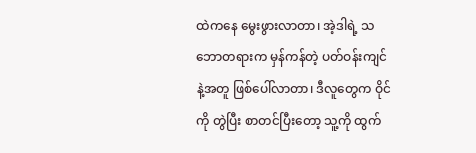ထဲကနေ မွေးဖွားလာတာ၊ အဲ့ဒါရဲ့ သဘောတရားက မှန်ကန်တဲ့ ပတ်ဝန်းကျင်နဲ့အတူ ဖြစ်ပေါ်လာတာ၊ ဒီလူတွေက ဝိုင်ကို တွဲပြီး စာတင်ပြီးတော့ သူ့ကို ထွက်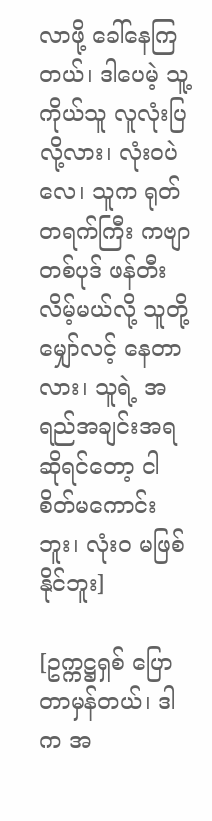လာဖို့ ခေါ်နေကြတယ်၊ ဒါပေမဲ့ သူ့ကိုယ်သူ လူလုံးပြလို့လား၊ လုံးဝပဲလေ၊ သူက ရုတ်တရက်ကြီး ကဗျာတစ်ပုဒ် ဖန်တီးလိမ့်မယ်လို့ သူတို့ မျှော်လင့် နေတာလား၊ သူရဲ့ အရည်အချင်းအရဆိုရင်တော့ ငါ စိတ်မကောင်းဘူး၊ လုံးဝ မဖြစ်နိုင်ဘူး]

[ဥက္ကဋ္ဌရှစ် ပြောတာမှန်တယ်၊ ဒါက အ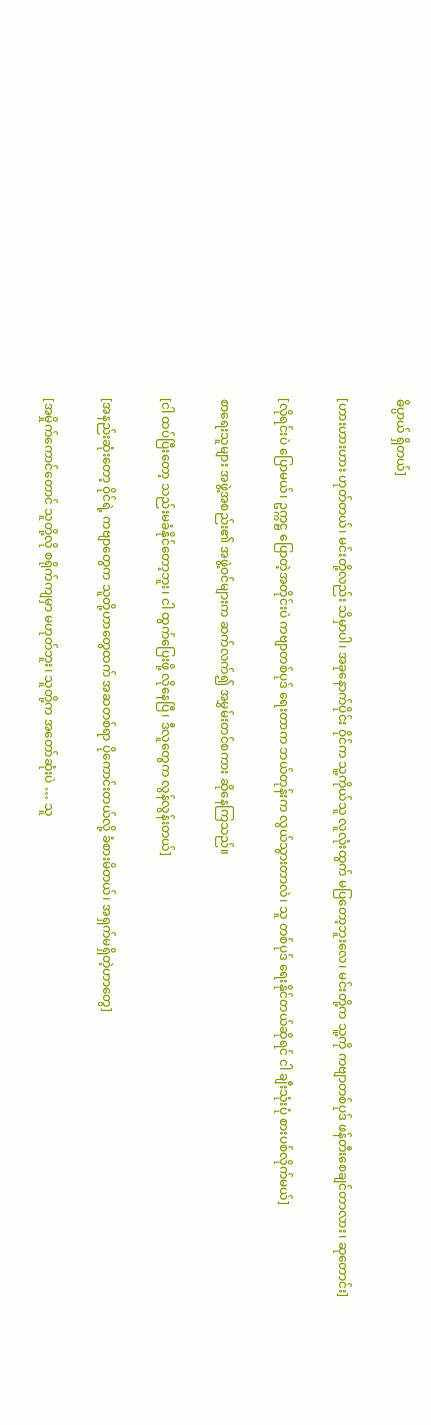ဓိပ္ပာယ် ရှိတယ်]

[ဟားဟားဟား ဟုတ်တယ်၊ မင်းတို့လည်း သိမှာပါ၊ အခုနောက်ပိုင်း ဝိုင်က သူ့ကိုယ်သူ လူလုံးထွက် မပြတော့ဘူးလေ၊ မင်းတို့က သူ့ကို ကဗျာတစ်ပုဒ် ဖန်တီးစေချင်တာလား၊ ဆုတောင်း]

[လိုရင်းပဲ ပြောမယ်၊ ဥက္ကဋ္ဌ ပြောတဲ့အတိုင်းပဲ ကဗျာတစ်ပုဒ် ရေးတာက ဘယ်တုန်းက လွယ်သွားတာလဲ၊ သူ တစ်ပုဒ် ရေးနိုင်တယ်ဆိုရင် ငါ ချီးသုံးပုံ စားပစ်လိုက်မယ်]

စာရေးသူများ အဖွဲ့အစည်း၏ အဖွဲ့ဝင်များက ဆက်လက်၍ အမွှမ်းတင်စကား ဆိုနေကြသည်။

[ငါ ထပ်ပြီးတော့ သည်းမခံနိုင်တော့ဘူး၊ ငါ ထွက်ပြေးဖို့ လိုနေပြီ၊ ဒီလူတွေက လွန်လွန်းတယ်]

[အနည်းဆုံးတော့ ဝိုင်ရဲ့ ကဗျာတွေက သူတို့ဟာတွေထက် အဆတစ်ရာ ပိုကောင်းတယ်လို့ ခံစားမိတယ်၊ အရှက်မရှိတဲ့ဟာတွေ]

[အမှိုက်ကောင်တောင် သူတို့လို စရိုက်ကျမှာ မဟုတ်ဘူး၊ သူတို့က အတော်ဆုံးပဲ … သူ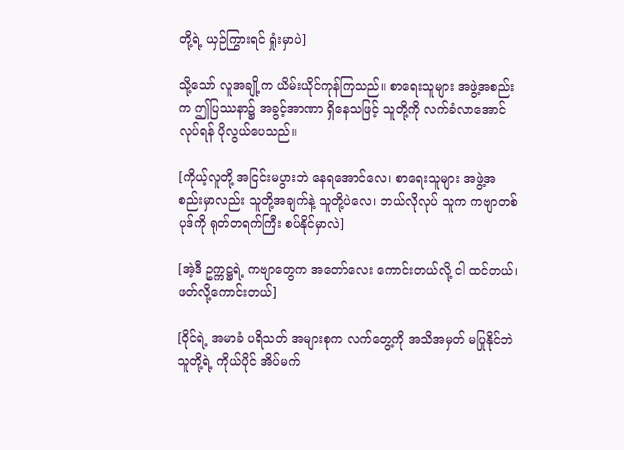တို့ရဲ့ ယှဉ်ကြွားရင် ရှုံးမှာပဲ]

သို့သော် လူအချို့က ယိမ်းယိုင်ကုန်ကြသည်။ စာရေးသူများ အဖွဲ့အစည်းက ဤပြဿနာ၌ အခွင့်အာဏာ ရှိနေသဖြင့် သူတို့ကို လက်ခံလာအောင် လုပ်ရန် ပိုလွယ်ပေသည်။

[ကိုယ့်လူတို့ အငြင်းမပွားဘဲ နေရအောင်လေ၊ စာရေးသူများ အဖွဲ့အစည်းမှာလည်း သူတို့အချက်နဲ့ သူတို့ပဲလေ၊ ဘယ်လိုလုပ် သူက ကဗျာတစ်ပုဒ်ကို ရုတ်တရက်ကြီး စပ်နိုင်မှာလဲ]

[အဲ့ဒီ ဥက္ကဋ္ဌရဲ့ ကဗျာတွေက အတော်‌လေး ကောင်းတယ်လို့ ငါ ထင်တယ်၊ ဖတ်လို့ကောင်းတယ်]

[ဝိုင်ရဲ့ အမာခံ ပရိသတ် အများစုက လက်တွေ့ကို အသိအမှတ် မပြုနိုင်ဘဲ သူတို့ရဲ့ ကိုယ်ပိုင် အိပ်မက်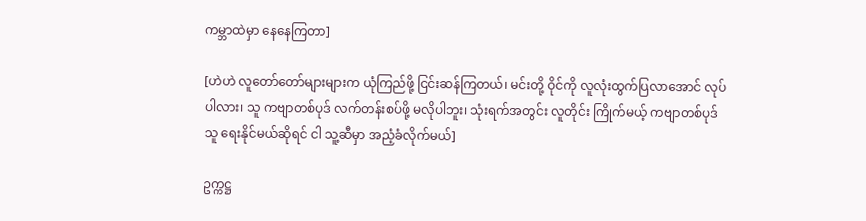ကမ္ဘာထဲမှာ နေနေကြတာ]

[ဟဲဟဲ လူတော်တော်များများက ယုံကြည်ဖို့ ငြင်းဆန်ကြတယ်၊ မင်းတို့ ဝိုင်ကို လူလုံးထွက်ပြလာအောင် လုပ်ပါလား၊ သူ ကဗျာတစ်ပုဒ် လက်တန်းစပ်ဖို့ မလိုပါဘူး၊ သုံးရက်အတွင်း လူတိုင်း ကြိုက်မယ့် ကဗျာတစ်ပုဒ် သူ ရေးနိုင်မယ်ဆိုရင် ငါ သူ့ဆီမှာ အညံ့ခံလိုက်မယ်]

ဥက္ကဋ္ဌ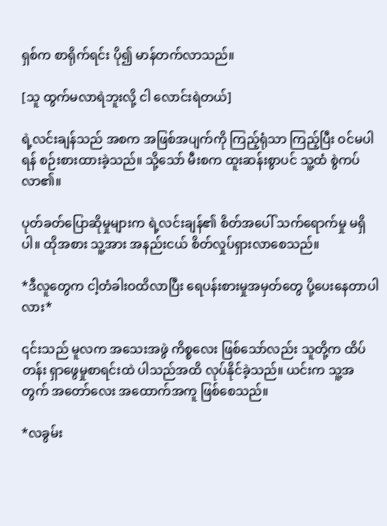ရှစ်က စာရိုက်ရင်း ပို၍ မာန်တက်လာသည်။

[သူ ထွက်မလာရဲဘူးလို့ ငါ လောင်းရဲတယ်]

ရဲ့လင်းချန်သည် အစက အဖြစ်အပျက်ကို ကြည့်ရုံသာ ကြည့်ပြီး ဝင်မပါရန် စဉ်းစားထားခဲ့သည်။ သို့သော် မီးစက ထူးဆန်းစွာပင် သူ့ထံ စွဲကပ်လာ၏။

ပုတ်ခတ်ပြောဆိုမှုများက ရဲ့လင်းချန်၏ စိတ်အပေါ် သက်ရောက်မှု မရှိပါ။ ထိုအစား သူ့အား အနည်းငယ် စိတ်လှုပ်ရှားလာစေသည်။

*ဒီလူတွေက ငါ့တံခါးဝထိလာပြီး ရေပန်းစားမှုအမှတ်တွေ ပို့ပေးနေတာပါလား*

၎င်းသည် မူလက အသေးအဖွဲ ကိစ္စလေး ဖြစ်သော်လည်း သူတို့က ထိပ်တန်း ရှာဖွေမှုစာရင်းထဲ ပါသည်အထိ လုပ်နိုင်ခဲ့သည်။ ယင်းက သူ့အတွက် အတော်လေး အထောက်အကူ ဖြစ်စေသည်။

*လခွမ်း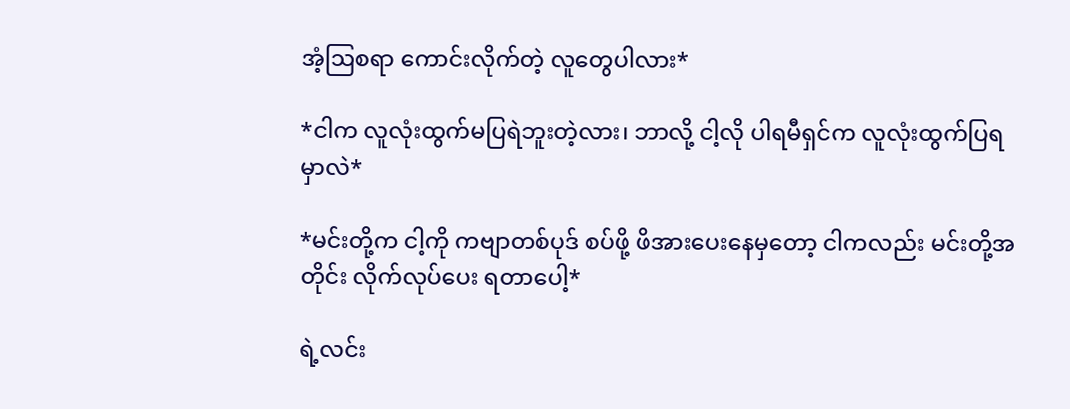အံ့ဩစရာ ကောင်းလိုက်တဲ့ လူတွေပါလား*

*ငါက လူလုံးထွက်မပြရဲဘူးတဲ့လား၊ ဘာလို့ ငါ့လို ပါရမီရှင်က လူလုံးထွက်ပြရမှာလဲ*

*မင်းတို့က ငါ့ကို ကဗျာတစ်ပုဒ် စပ်ဖို့ ဖိအားပေးနေမှတော့ ငါကလည်း မင်းတို့အတိုင်း လိုက်လုပ်ပေး ရတာပေါ့*

ရဲ့လင်း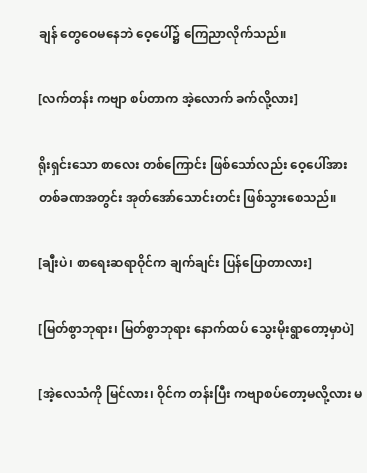ချန် တွေဝေမနေဘဲ ဝေ့ပေါ်၌ ကြေညာလိုက်သည်။

[လက်တန်း ကဗျာ စပ်တာက အဲ့လောက် ခက်လို့လား]

ရိုးရှင်းသော စာလေး တစ်ကြောင်း ဖြစ်သော်လည်း ဝေ့ပေါ်အား တစ်ခဏအတွင်း အုတ်အော်သောင်းတင်း ဖြစ်သွားစေသည်။

[ချီးပဲ၊ စာရေးဆရာဝိုင်က ချက်ချင်း ပြန်ပြောတာလား]

[မြတ်စွာဘုရား၊ မြတ်စွာဘုရား နောက်ထပ် သွေးမိုးရွာတော့မှာပဲ]

[အဲ့လေသံကို မြင်လား၊ ဝိုင်က တန်းပြီး ကဗျာစပ်တော့မလို့လား မ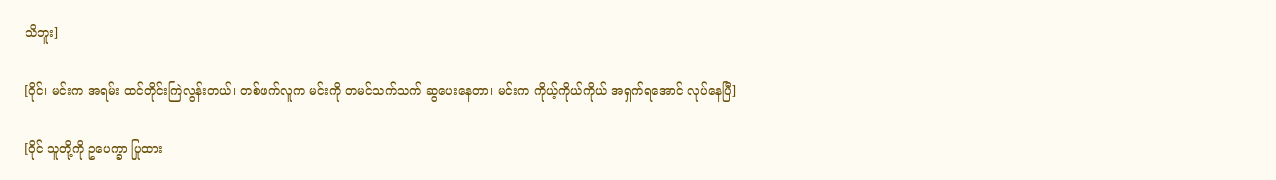သိဘူး]

[ဝိုင်၊ မင်းက အရမ်း ထင်တိုင်းကြဲလွန်းတယ်၊ တစ်ဖက်လူက မင်းကို တမင်သက်သက် ဆွပေးနေတာ၊ မင်းက ကိုယ့်ကိုယ်ကိုယ် အရှက်ရအောင် လုပ်နေပြီ]

[ဝိုင် သူတို့ကို ဥပေက္ခာ ပြုထား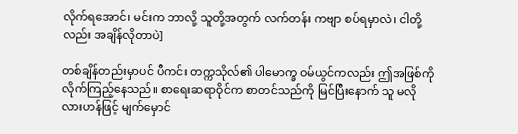လိုက်ရအောင်၊ မင်းက ဘာလို့ သူတို့အတွက် လက်တန်း ကဗျာ စပ်ရမှာလဲ၊ ငါတို့လည်း အချိန်လိုတာပဲ]

တစ်ချိန်တည်းမှာပင် ပီကင်း တက္ကသိုလ်၏ ပါမောက္ခ ဝမ်ယွင်ကလည်း ဤအဖြစ်ကို လိုက်ကြည့်နေသည်။ စာရေးဆရာဝိုင်က စာတင်သည်ကို မြင်ပြီးနောက် သူ မလိုလားဟန်ဖြင့် မျက်မှောင်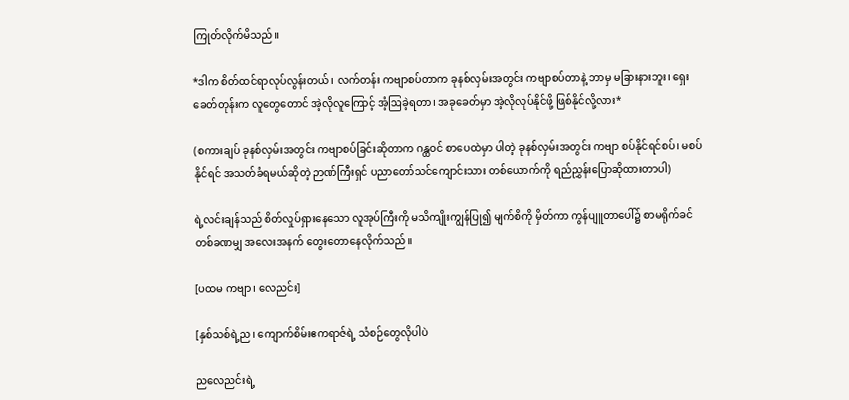ကြုတ်လိုက်မိသည်။

*ဒါက စိတ်ထင်ရာလုပ်လွန်းတယ်၊ လက်တန်း ကဗျာစပ်တာက ခုနစ်လှမ်းအတွင်း ကဗျာစပ်တာနဲ့ ဘာမှ မခြားနားဘူး၊ ရှေးခေတ်တုန်းက လူတွေတောင် အဲ့လိုလူကြောင့် အံ့ဩခဲ့ရတာ၊ အခုခေတ်မှာ အဲ့လိုလုပ်နိုင်ဖို့ ဖြစ်နိုင်လို့လား*

(စကားချပ် ခုနစ်လှမ်းအတွင်း ကဗျာစပ်ခြင်းဆိုတာက ဂန္ထဝင် စာပေထဲမှာ ပါတဲ့ ခုနစ်လှမ်းအတွင်း ကဗျာ စပ်နိုင်ရင်စပ်၊ မစပ်နိုင်ရင် အသတ်ခံရမယ်ဆိုတဲ့ ဉာဏ်ကြီးရှင် ပညာတော်သင်ကျောင်းသား တစ်ယောက်ကို ရည်ညွှန်းပြောဆိုထားတာပါ)

ရဲ့လင်းချန်သည် စိတ်လှုပ်ရှားနေသော လူအုပ်ကြီးကို မသိကျိုးကျွန်ပြု၍ မျက်စိကို မှိတ်ကာ ကွန်ပျူတာပေါ်၌ စာမရိုက်ခင် တစ်ခဏမျှ အလေးအနက် တွေးတောနေလိုက်သည်။

[ပထမ ကဗျာ၊ လေညင်း]

[နှစ်သစ်ရဲ့ည၊ ကျောက်စိမ်းဧကရာဇ်ရဲ့ သံစဉ်တွေလိုပါပဲ

ညလေညင်းရဲ့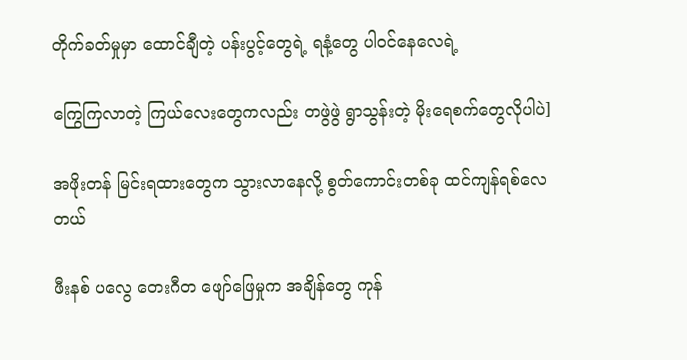တိုက်ခတ်မှုမှာ ထောင်ချီတဲ့ ပန်းပွင့်တွေရဲ့ ရနံ့တွေ ပါဝင်နေလေရဲ့

ကြွေကြလာတဲ့ ကြယ်လေးတွေကလည်း တဖွဲဖွဲ ရွာသွန်းတဲ့ မိုးရေစက်တွေလိုပါပဲ]

အဖိုးတန် မြင်းရထားတွေက သွားလာနေလို့ စွတ်ကောင်းတစ်ခု ထင်ကျန်ရစ်လေတယ်

ဖီးနစ် ပလွေ တေးဂီတ ဖျော်ဖြေမှုက အချိန်တွေ ကုန်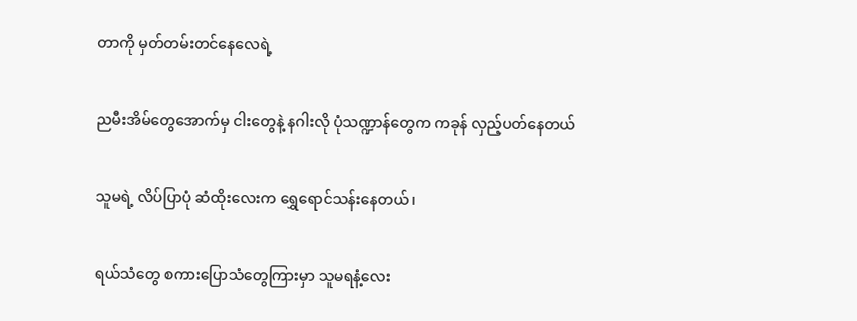တာကို မှတ်တမ်းတင်နေလေရဲ့

ညမီးအိမ်တွေအောက်မှ ငါးတွေနဲ့ နဂါးလို ပုံသဏ္ဍာန်တွေက ကခုန် လှည့်ပတ်နေတယ်

သူမရဲ့ လိပ်ပြာပုံ ဆံထိုးလေးက ရွှေရောင်သန်းနေတယ်၊

ရယ်သံတွေ စကားပြောသံတွေကြားမှာ သူမရနံ့လေး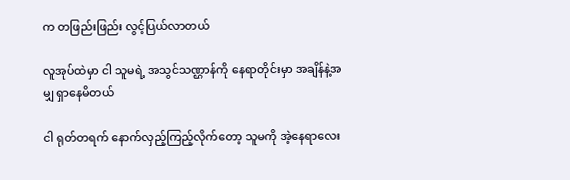က တဖြည်းဖြည်း လွင့်ပြယ်လာတယ်

လူအုပ်ထဲမှာ ငါ သူမရဲ့ အသွင်သဏ္ဌာန်ကို နေရာတိုင်းမှာ အချိန်နဲ့အမျှ ရှာနေမိတယ်

ငါ ရုတ်တရက် နောက်လှည့်ကြည့်လိုက်တော့ သူမကို အဲ့နေရာလေး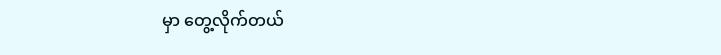မှာ တွေ့လိုက်တယ်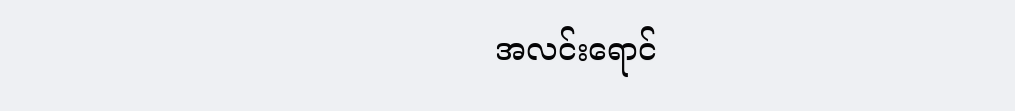အလင်းရောင်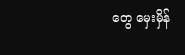တွေ မှေးမှိန်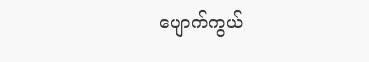ပျောက်ကွယ်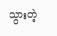သွားတဲ့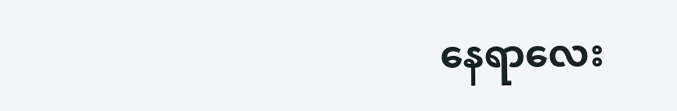နေရာလေး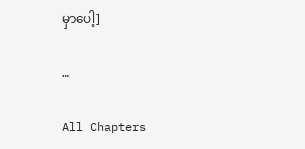မှာပေါ့]

…

All Chapters